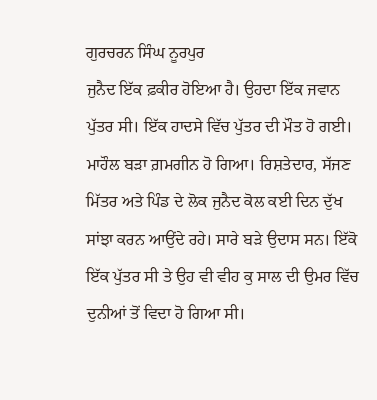ਗੁਰਚਰਨ ਸਿੰਘ ਨੂਰਪੁਰ
ਜੁਨੈਦ ਇੱਕ ਫ਼ਕੀਰ ਹੋਇਆ ਹੈ। ਉਹਦਾ ਇੱਕ ਜਵਾਨ ਪੁੱਤਰ ਸੀ। ਇੱਕ ਹਾਦਸੇ ਵਿੱਚ ਪੁੱਤਰ ਦੀ ਮੌਤ ਹੋ ਗਈ। ਮਾਹੌਲ ਬੜਾ ਗ਼ਮਗੀਨ ਹੋ ਗਿਆ। ਰਿਸ਼ਤੇਦਾਰ, ਸੱਜਣ ਮਿੱਤਰ ਅਤੇ ਪਿੰਡ ਦੇ ਲੋਕ ਜੁਨੈਦ ਕੋਲ ਕਈ ਦਿਨ ਦੁੱਖ ਸਾਂਝਾ ਕਰਨ ਆਉਂਦੇ ਰਹੇ। ਸਾਰੇ ਬੜੇ ਉਦਾਸ ਸਨ। ਇੱਕੋ ਇੱਕ ਪੁੱਤਰ ਸੀ ਤੇ ਉਹ ਵੀ ਵੀਹ ਕੁ ਸਾਲ ਦੀ ਉਮਰ ਵਿੱਚ ਦੁਨੀਆਂ ਤੋਂ ਵਿਦਾ ਹੋ ਗਿਆ ਸੀ।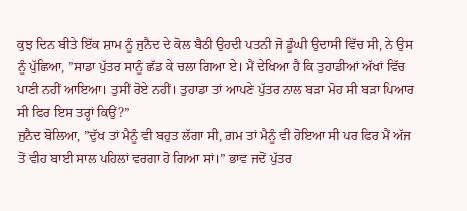ਕੁਝ ਦਿਨ ਬੀਤੇ ਇੱਕ ਸ਼ਾਮ ਨੂੰ ਜੁਨੈਦ ਦੇ ਕੋਲ ਬੈਠੀ ਉਹਦੀ ਪਤਨੀ ਜੋ ਡੂੰਘੀ ਉਦਾਸੀ ਵਿੱਚ ਸੀ, ਨੇ ਉਸ ਨੂੰ ਪੁੱਛਿਆ, ”ਸਾਡਾ ਪੁੱਤਰ ਸਾਨੂੰ ਛੱਡ ਕੇ ਚਲਾ ਗਿਆ ਏ। ਮੈਂ ਦੇਖਿਆ ਹੈ ਕਿ ਤੁਹਾਡੀਆਂ ਅੱਖਾਂ ਵਿੱਚ ਪਾਣੀ ਨਹੀਂ ਆਇਆ। ਤੁਸੀਂ ਰੋਏ ਨਹੀਂ। ਤੁਹਾਡਾ ਤਾਂ ਆਪਣੇ ਪੁੱਤਰ ਨਾਲ ਬੜਾ ਮੋਹ ਸੀ ਬੜਾ ਪਿਆਰ ਸੀ ਫਿਰ ਇਸ ਤਰ੍ਹਾਂ ਕਿਉਂ?”
ਜੁਨੈਦ ਬੋਲਿਆ, ”ਦੁੱਖ ਤਾਂ ਮੈਨੂੰ ਵੀ ਬਹੁਤ ਲੱਗਾ ਸੀ, ਗ਼ਮ ਤਾਂ ਮੈਨੂੰ ਵੀ ਹੋਇਆ ਸੀ ਪਰ ਫਿਰ ਮੈਂ ਅੱਜ ਤੋਂ ਵੀਹ ਬਾਈ ਸਾਲ ਪਹਿਲਾਂ ਵਰਗਾ ਹੋ ਗਿਆ ਸਾਂ।” ਭਾਵ ਜਦੋਂ ਪੁੱਤਰ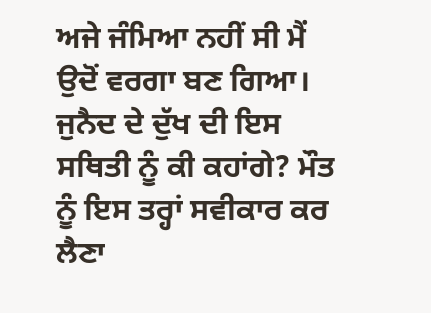ਅਜੇ ਜੰਮਿਆ ਨਹੀਂ ਸੀ ਮੈਂ ਉਦੋਂ ਵਰਗਾ ਬਣ ਗਿਆ। ਜੁਨੈਦ ਦੇ ਦੁੱਖ ਦੀ ਇਸ ਸਥਿਤੀ ਨੂੰ ਕੀ ਕਹਾਂਗੇ? ਮੌਤ ਨੂੰ ਇਸ ਤਰ੍ਹਾਂ ਸਵੀਕਾਰ ਕਰ ਲੈਣਾ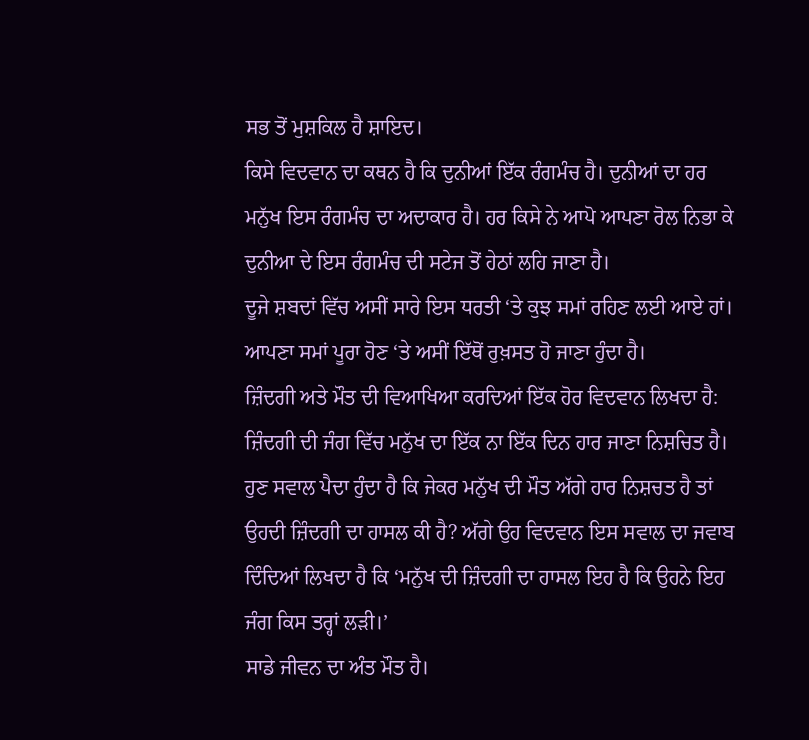ਸਭ ਤੋਂ ਮੁਸ਼ਕਿਲ ਹੈ ਸ਼ਾਇਦ।
ਕਿਸੇ ਵਿਦਵਾਨ ਦਾ ਕਥਨ ਹੈ ਕਿ ਦੁਨੀਆਂ ਇੱਕ ਰੰਗਮੰਚ ਹੈ। ਦੁਨੀਆਂ ਦਾ ਹਰ ਮਨੁੱਖ ਇਸ ਰੰਗਮੰਚ ਦਾ ਅਦਾਕਾਰ ਹੈ। ਹਰ ਕਿਸੇ ਨੇ ਆਪੋ ਆਪਣਾ ਰੋਲ ਨਿਭਾ ਕੇ ਦੁਨੀਆ ਦੇ ਇਸ ਰੰਗਮੰਚ ਦੀ ਸਟੇਜ ਤੋਂ ਹੇਠਾਂ ਲਹਿ ਜਾਣਾ ਹੈ।
ਦੂਜੇ ਸ਼ਬਦਾਂ ਵਿੱਚ ਅਸੀਂ ਸਾਰੇ ਇਸ ਧਰਤੀ ‘ਤੇ ਕੁਝ ਸਮਾਂ ਰਹਿਣ ਲਈ ਆਏ ਹਾਂ। ਆਪਣਾ ਸਮਾਂ ਪੂਰਾ ਹੋਣ ‘ਤੇ ਅਸੀਂ ਇੱਥੋਂ ਰੁਖ਼ਸਤ ਹੋ ਜਾਣਾ ਹੁੰਦਾ ਹੈ।
ਜ਼ਿੰਦਗੀ ਅਤੇ ਮੌਤ ਦੀ ਵਿਆਖਿਆ ਕਰਦਿਆਂ ਇੱਕ ਹੋਰ ਵਿਦਵਾਨ ਲਿਖਦਾ ਹੈ: ਜ਼ਿੰਦਗੀ ਦੀ ਜੰਗ ਵਿੱਚ ਮਨੁੱਖ ਦਾ ਇੱਕ ਨਾ ਇੱਕ ਦਿਨ ਹਾਰ ਜਾਣਾ ਨਿਸ਼ਚਿਤ ਹੈ। ਹੁਣ ਸਵਾਲ ਪੈਦਾ ਹੁੰਦਾ ਹੈ ਕਿ ਜੇਕਰ ਮਨੁੱਖ ਦੀ ਮੌਤ ਅੱਗੇ ਹਾਰ ਨਿਸ਼ਚਤ ਹੈ ਤਾਂ ਉਹਦੀ ਜ਼ਿੰਦਗੀ ਦਾ ਹਾਸਲ ਕੀ ਹੈ? ਅੱਗੇ ਉਹ ਵਿਦਵਾਨ ਇਸ ਸਵਾਲ ਦਾ ਜਵਾਬ ਦਿੰਦਿਆਂ ਲਿਖਦਾ ਹੈ ਕਿ ‘ਮਨੁੱਖ ਦੀ ਜ਼ਿੰਦਗੀ ਦਾ ਹਾਸਲ ਇਹ ਹੈ ਕਿ ਉਹਨੇ ਇਹ ਜੰਗ ਕਿਸ ਤਰ੍ਹਾਂ ਲੜੀ।’
ਸਾਡੇ ਜੀਵਨ ਦਾ ਅੰਤ ਮੌਤ ਹੈ।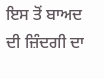ਇਸ ਤੋਂ ਬਾਅਦ ਦੀ ਜ਼ਿੰਦਗੀ ਦਾ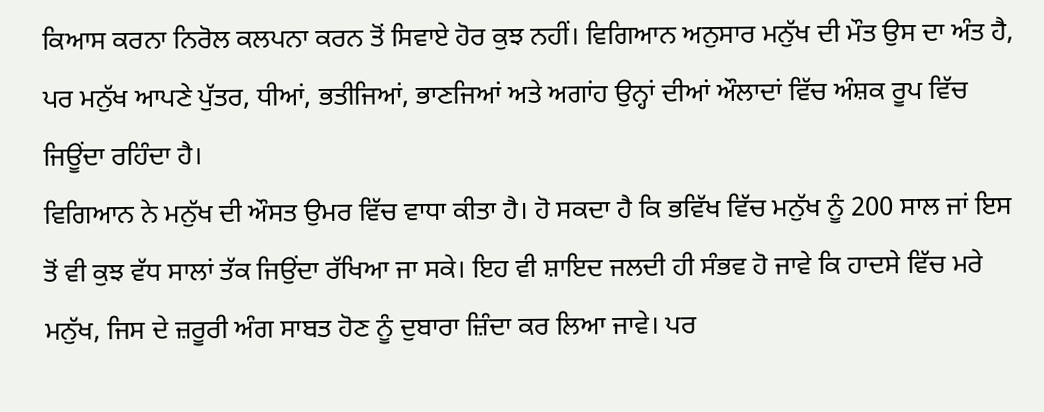ਕਿਆਸ ਕਰਨਾ ਨਿਰੋਲ ਕਲਪਨਾ ਕਰਨ ਤੋਂ ਸਿਵਾਏ ਹੋਰ ਕੁਝ ਨਹੀਂ। ਵਿਗਿਆਨ ਅਨੁਸਾਰ ਮਨੁੱਖ ਦੀ ਮੌਤ ਉਸ ਦਾ ਅੰਤ ਹੈ, ਪਰ ਮਨੁੱਖ ਆਪਣੇ ਪੁੱਤਰ, ਧੀਆਂ, ਭਤੀਜਿਆਂ, ਭਾਣਜਿਆਂ ਅਤੇ ਅਗਾਂਹ ਉਨ੍ਹਾਂ ਦੀਆਂ ਔਲਾਦਾਂ ਵਿੱਚ ਅੰਸ਼ਕ ਰੂਪ ਵਿੱਚ ਜਿਊਂਦਾ ਰਹਿੰਦਾ ਹੈ।
ਵਿਗਿਆਨ ਨੇ ਮਨੁੱਖ ਦੀ ਔਸਤ ਉਮਰ ਵਿੱਚ ਵਾਧਾ ਕੀਤਾ ਹੈ। ਹੋ ਸਕਦਾ ਹੈ ਕਿ ਭਵਿੱਖ ਵਿੱਚ ਮਨੁੱਖ ਨੂੰ 200 ਸਾਲ ਜਾਂ ਇਸ ਤੋਂ ਵੀ ਕੁਝ ਵੱਧ ਸਾਲਾਂ ਤੱਕ ਜਿਉਂਦਾ ਰੱਖਿਆ ਜਾ ਸਕੇ। ਇਹ ਵੀ ਸ਼ਾਇਦ ਜਲਦੀ ਹੀ ਸੰਭਵ ਹੋ ਜਾਵੇ ਕਿ ਹਾਦਸੇ ਵਿੱਚ ਮਰੇ ਮਨੁੱਖ, ਜਿਸ ਦੇ ਜ਼ਰੂਰੀ ਅੰਗ ਸਾਬਤ ਹੋਣ ਨੂੰ ਦੁਬਾਰਾ ਜ਼ਿੰਦਾ ਕਰ ਲਿਆ ਜਾਵੇ। ਪਰ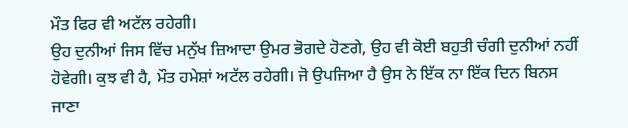ਮੌਤ ਫਿਰ ਵੀ ਅਟੱਲ ਰਹੇਗੀ।
ਉਹ ਦੁਨੀਆਂ ਜਿਸ ਵਿੱਚ ਮਨੁੱਖ ਜ਼ਿਆਦਾ ਉਮਰ ਭੋਗਦੇ ਹੋਣਗੇ, ਉਹ ਵੀ ਕੋਈ ਬਹੁਤੀ ਚੰਗੀ ਦੁਨੀਆਂ ਨਹੀਂ ਹੋਵੇਗੀ। ਕੁਝ ਵੀ ਹੈ, ਮੌਤ ਹਮੇਸ਼ਾਂ ਅਟੱਲ ਰਹੇਗੀ। ਜੋ ਉਪਜਿਆ ਹੈ ਉਸ ਨੇ ਇੱਕ ਨਾ ਇੱਕ ਦਿਨ ਬਿਨਸ ਜਾਣਾ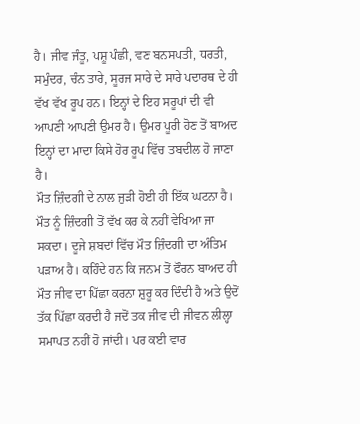ਹੈ। ਜੀਵ ਜੰਤੂ, ਪਸ਼ੂ ਪੰਛੀ, ਵਣ ਬਨਸਪਤੀ, ਧਰਤੀ, ਸਮੁੰਦਰ, ਚੰਨ ਤਾਰੇ, ਸੂਰਜ ਸਾਰੇ ਦੇ ਸਾਰੇ ਪਦਾਰਥ ਦੇ ਹੀ ਵੱਖ ਵੱਖ ਰੂਪ ਹਨ। ਇਨ੍ਹਾਂ ਦੇ ਇਹ ਸਰੂਪਾਂ ਦੀ ਵੀ ਆਪਣੀ ਆਪਣੀ ਉਮਰ ਹੈ। ਉਮਰ ਪੂਰੀ ਹੋਣ ਤੋਂ ਬਾਅਦ ਇਨ੍ਹਾਂ ਦਾ ਮਾਦਾ ਕਿਸੇ ਹੋਰ ਰੂਪ ਵਿੱਚ ਤਬਦੀਲ ਹੋ ਜਾਣਾ ਹੈ।
ਮੌਤ ਜ਼ਿੰਦਗੀ ਦੇ ਨਾਲ ਜੁੜੀ ਹੋਈ ਹੀ ਇੱਕ ਘਟਨਾ ਹੈ। ਮੌਤ ਨੂੰ ਜ਼ਿੰਦਗੀ ਤੋਂ ਵੱਖ ਕਰ ਕੇ ਨਹੀਂ ਵੇਖਿਆ ਜਾ ਸਕਦਾ। ਦੂਜੇ ਸ਼ਬਦਾਂ ਵਿੱਚ ਮੌਤ ਜ਼ਿੰਦਗੀ ਦਾ ਅੰਤਿਮ ਪੜਾਅ ਹੈ। ਕਹਿੰਦੇ ਹਨ ਕਿ ਜਨਮ ਤੋਂ ਫੌਰਨ ਬਾਅਦ ਹੀ ਮੌਤ ਜੀਵ ਦਾ ਪਿੱਛਾ ਕਰਨਾ ਸ਼ੁਰੂ ਕਰ ਦਿੰਦੀ ਹੈ ਅਤੇ ਉਦੋਂ ਤੱਕ ਪਿੱਛਾ ਕਰਦੀ ਹੈ ਜਦੋਂ ਤਕ ਜੀਵ ਦੀ ਜੀਵਨ ਲੀਲ੍ਹਾ ਸਮਾਪਤ ਨਹੀਂ ਹੋ ਜਾਂਦੀ। ਪਰ ਕਈ ਵਾਰ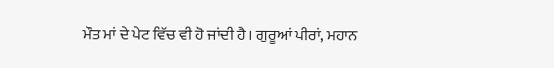ਮੌਤ ਮਾਂ ਦੇ ਪੇਟ ਵਿੱਚ ਵੀ ਹੋ ਜਾਂਦੀ ਹੈ। ਗੁਰੂਆਂ ਪੀਰਾਂ, ਮਹਾਨ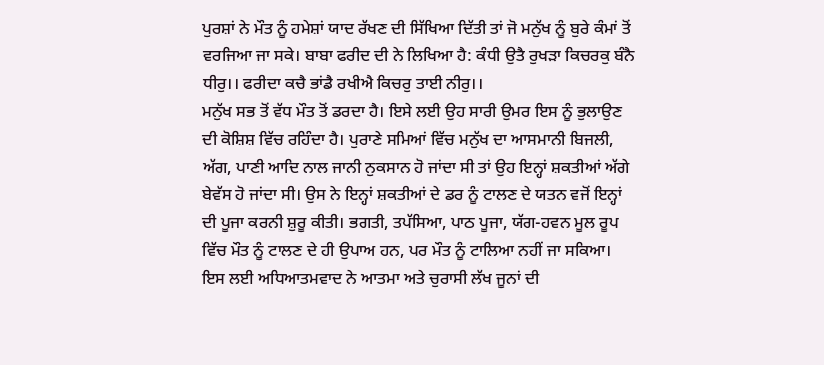ਪੁਰਸ਼ਾਂ ਨੇ ਮੌਤ ਨੂੰ ਹਮੇਸ਼ਾਂ ਯਾਦ ਰੱਖਣ ਦੀ ਸਿੱਖਿਆ ਦਿੱਤੀ ਤਾਂ ਜੋ ਮਨੁੱਖ ਨੂੰ ਬੁਰੇ ਕੰਮਾਂ ਤੋਂ ਵਰਜਿਆ ਜਾ ਸਕੇ। ਬਾਬਾ ਫਰੀਦ ਦੀ ਨੇ ਲਿਖਿਆ ਹੈ: ਕੰਧੀ ਉਤੈ ਰੁਖੜਾ ਕਿਚਰਕੁ ਬੰਨੈ ਧੀਰੁ।। ਫਰੀਦਾ ਕਚੈ ਭਾਂਡੈ ਰਖੀਐ ਕਿਚਰੁ ਤਾਈ ਨੀਰੁ।।
ਮਨੁੱਖ ਸਭ ਤੋਂ ਵੱਧ ਮੌਤ ਤੋਂ ਡਰਦਾ ਹੈ। ਇਸੇ ਲਈ ਉਹ ਸਾਰੀ ਉਮਰ ਇਸ ਨੂੰ ਭੁਲਾਉਣ ਦੀ ਕੋਸ਼ਿਸ਼ ਵਿੱਚ ਰਹਿੰਦਾ ਹੈ। ਪੁਰਾਣੇ ਸਮਿਆਂ ਵਿੱਚ ਮਨੁੱਖ ਦਾ ਆਸਮਾਨੀ ਬਿਜਲੀ, ਅੱਗ, ਪਾਣੀ ਆਦਿ ਨਾਲ ਜਾਨੀ ਨੁਕਸਾਨ ਹੋ ਜਾਂਦਾ ਸੀ ਤਾਂ ਉਹ ਇਨ੍ਹਾਂ ਸ਼ਕਤੀਆਂ ਅੱਗੇ ਬੇਵੱਸ ਹੋ ਜਾਂਦਾ ਸੀ। ਉਸ ਨੇ ਇਨ੍ਹਾਂ ਸ਼ਕਤੀਆਂ ਦੇ ਡਰ ਨੂੰ ਟਾਲਣ ਦੇ ਯਤਨ ਵਜੋਂ ਇਨ੍ਹਾਂ ਦੀ ਪੂਜਾ ਕਰਨੀ ਸ਼ੁਰੂ ਕੀਤੀ। ਭਗਤੀ, ਤਪੱਸਿਆ, ਪਾਠ ਪੂਜਾ, ਯੱਗ-ਹਵਨ ਮੂਲ ਰੂਪ ਵਿੱਚ ਮੌਤ ਨੂੰ ਟਾਲਣ ਦੇ ਹੀ ਉਪਾਅ ਹਨ, ਪਰ ਮੌਤ ਨੂੰ ਟਾਲਿਆ ਨਹੀਂ ਜਾ ਸਕਿਆ। ਇਸ ਲਈ ਅਧਿਆਤਮਵਾਦ ਨੇ ਆਤਮਾ ਅਤੇ ਚੁਰਾਸੀ ਲੱਖ ਜੂਨਾਂ ਦੀ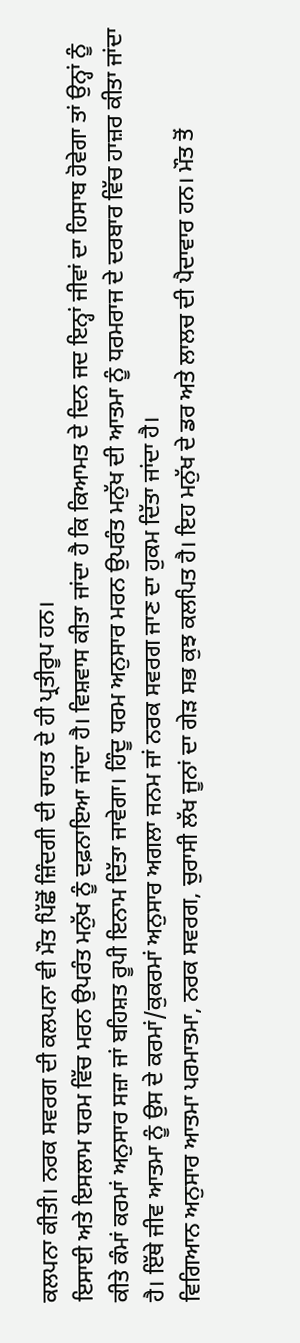ਕਲਪਨਾ ਕੀਤੀ। ਨਰਕ ਸਵਰਗ ਦੀ ਕਲਪਨਾ ਵੀ ਮੌਤ ਪਿੱਛੋਂ ਜ਼ਿੰਦਗੀ ਦੀ ਚਾਹਤ ਦੇ ਹੀ ਪ੍ਰਤੀਰੂਪ ਹਨ।
ਇਸਾਈ ਅਤੇ ਇਸਲਾਮ ਧਰਮ ਵਿੱਚ ਮਰਨ ਉਪਰੰਤ ਮਨੁੱਖ ਨੂੰ ਦਫ਼ਨਾਇਆ ਜਾਂਦਾ ਹੈ। ਵਿਸ਼ਵਾਸ ਕੀਤਾ ਜਾਂਦਾ ਹੈ ਕਿ ਕਿਆਮਤ ਦੇ ਦਿਨ ਜਦ ਇਨ੍ਹਾਂ ਜੀਵਾਂ ਦਾ ਹਿਸਾਬ ਹੋਵੇਗਾ ਤਾਂ ਉਨ੍ਹਾਂ ਨੂੰ ਕੀਤੇ ਕੰਮਾਂ ਕਰਮਾਂ ਅਨੁਸਾਰ ਸਜ਼ਾ ਜਾਂ ਬਹਿਸ਼ਤ ਰੂਪੀ ਇਨਾਮ ਦਿੱਤਾ ਜਾਵੇਗਾ। ਹਿੰਦੂ ਧਰਮ ਅਨੁਸਾਰ ਮਰਨ ਉਪਰੰਤ ਮਨੁੱਖ ਦੀ ਆਤਮਾ ਨੂੰ ਧਰਮਰਾਜ ਦੇ ਦਰਬਾਰ ਵਿੱਚ ਹਾਜ਼ਰ ਕੀਤਾ ਜਾਂਦਾ ਹੈ। ਇੱਥੇ ਜੀਵ ਆਤਮਾ ਨੂੰ ਉਸ ਦੇ ਕਰਮਾਂ/ਕੁਕਰਮਾਂ ਅਨੁਸਾਰ ਅਗਲਾ ਜਨਮ ਜਾਂ ਨਰਕ ਸਵਰਗ ਜਾਣ ਦਾ ਹੁਕਮ ਦਿੱਤਾ ਜਾਂਦਾ ਹੈ।
ਵਿਗਿਆਨ ਅਨੁਸਾਰ ਆਤਮਾ ਪਰਮਾਤਮਾ, ਨਰਕ ਸਵਰਗ, ਚੁਰਾਸੀ ਲੱਖ ਜੂਨਾਂ ਦਾ ਗੇੜ ਸਭ ਕੁਝ ਕਲਪਿਤ ਹੈ। ਇਹ ਮਨੁੱਖ ਦੇ ਡਰ ਅਤੇ ਲਾਲਚ ਦੀ ਪੈਦਾਵਾਰ ਹਨ। ਮੌਤ ਤੋਂ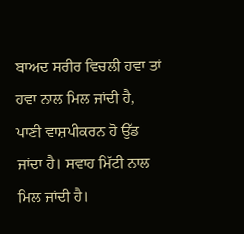ਬਾਅਦ ਸਰੀਰ ਵਿਚਲੀ ਹਵਾ ਤਾਂ ਹਵਾ ਨਾਲ ਮਿਲ ਜਾਂਦੀ ਹੈ, ਪਾਣੀ ਵਾਸ਼ਪੀਕਰਨ ਹੋ ਉੱਡ ਜਾਂਦਾ ਹੈ। ਸਵਾਹ ਮਿੱਟੀ ਨਾਲ ਮਿਲ ਜਾਂਦੀ ਹੈ।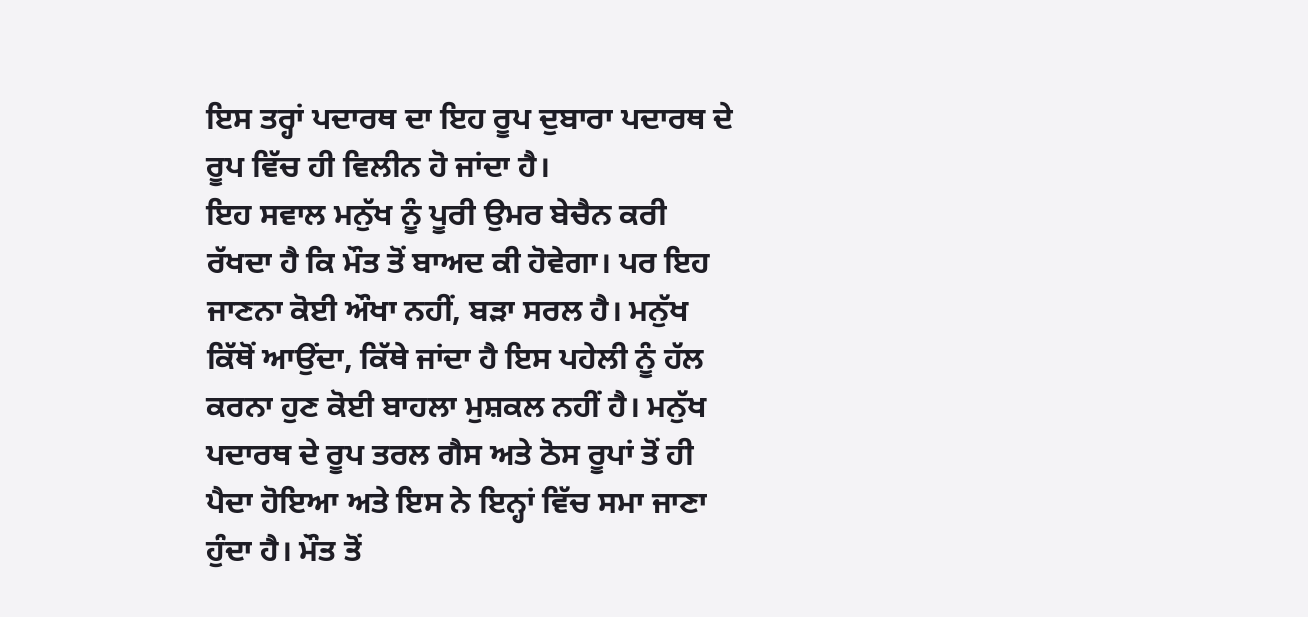ਇਸ ਤਰ੍ਹਾਂ ਪਦਾਰਥ ਦਾ ਇਹ ਰੂਪ ਦੁਬਾਰਾ ਪਦਾਰਥ ਦੇ ਰੂਪ ਵਿੱਚ ਹੀ ਵਿਲੀਨ ਹੋ ਜਾਂਦਾ ਹੈ।
ਇਹ ਸਵਾਲ ਮਨੁੱਖ ਨੂੰ ਪੂਰੀ ਉਮਰ ਬੇਚੈਨ ਕਰੀ ਰੱਖਦਾ ਹੈ ਕਿ ਮੌਤ ਤੋਂ ਬਾਅਦ ਕੀ ਹੋਵੇਗਾ। ਪਰ ਇਹ ਜਾਣਨਾ ਕੋਈ ਔਖਾ ਨਹੀਂ, ਬੜਾ ਸਰਲ ਹੈ। ਮਨੁੱਖ ਕਿੱਥੋਂ ਆਉਂਦਾ, ਕਿੱਥੇ ਜਾਂਦਾ ਹੈ ਇਸ ਪਹੇਲੀ ਨੂੰ ਹੱਲ ਕਰਨਾ ਹੁਣ ਕੋਈ ਬਾਹਲਾ ਮੁਸ਼ਕਲ ਨਹੀਂ ਹੈ। ਮਨੁੱਖ ਪਦਾਰਥ ਦੇ ਰੂਪ ਤਰਲ ਗੈਸ ਅਤੇ ਠੋਸ ਰੂਪਾਂ ਤੋਂ ਹੀ ਪੈਦਾ ਹੋਇਆ ਅਤੇ ਇਸ ਨੇ ਇਨ੍ਹਾਂ ਵਿੱਚ ਸਮਾ ਜਾਣਾ ਹੁੰਦਾ ਹੈ। ਮੌਤ ਤੋਂ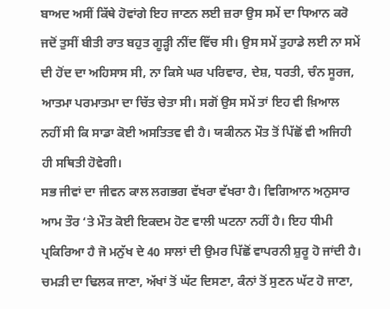ਬਾਅਦ ਅਸੀਂ ਕਿੱਥੇ ਹੋਵਾਂਗੇ ਇਹ ਜਾਣਨ ਲਈ ਜ਼ਰਾ ਉਸ ਸਮੇਂ ਦਾ ਧਿਆਨ ਕਰੋ ਜਦੋਂ ਤੁਸੀਂ ਬੀਤੀ ਰਾਤ ਬਹੁਤ ਗੂੜ੍ਹੀ ਨੀਂਦ ਵਿੱਚ ਸੀ। ਉਸ ਸਮੇਂ ਤੁਹਾਡੇ ਲਈ ਨਾ ਸਮੇਂ ਦੀ ਹੋਂਦ ਦਾ ਅਹਿਸਾਸ ਸੀ, ਨਾ ਕਿਸੇ ਘਰ ਪਰਿਵਾਰ, ਦੇਸ਼, ਧਰਤੀ, ਚੰਨ ਸੂਰਜ, ਆਤਮਾ ਪਰਮਾਤਮਾ ਦਾ ਚਿੱਤ ਚੇਤਾ ਸੀ। ਸਗੋਂ ਉਸ ਸਮੇਂ ਤਾਂ ਇਹ ਵੀ ਖ਼ਿਆਲ ਨਹੀਂ ਸੀ ਕਿ ਸਾਡਾ ਕੋਈ ਅਸਤਿਤਵ ਵੀ ਹੈ। ਯਕੀਨਨ ਮੌਤ ਤੋਂ ਪਿੱਛੋਂ ਵੀ ਅਜਿਹੀ ਹੀ ਸਥਿਤੀ ਹੋਵੇਗੀ।
ਸਭ ਜੀਵਾਂ ਦਾ ਜੀਵਨ ਕਾਲ ਲਗਭਗ ਵੱਖਰਾ ਵੱਖਰਾ ਹੈ। ਵਿਗਿਆਨ ਅਨੁਸਾਰ ਆਮ ਤੌਰ ‘ਤੇ ਮੌਤ ਕੋਈ ਇਕਦਮ ਹੋਣ ਵਾਲੀ ਘਟਨਾ ਨਹੀਂ ਹੈ। ਇਹ ਧੀਮੀ ਪ੍ਰਕਿਰਿਆ ਹੈ ਜੋ ਮਨੁੱਖ ਦੇ 40 ਸਾਲਾਂ ਦੀ ਉਮਰ ਪਿੱਛੋਂ ਵਾਪਰਨੀ ਸ਼ੁਰੂ ਹੋ ਜਾਂਦੀ ਹੈ। ਚਮੜੀ ਦਾ ਢਿਲਕ ਜਾਣਾ, ਅੱਖਾਂ ਤੋਂ ਘੱਟ ਦਿਸਣਾ, ਕੰਨਾਂ ਤੋਂ ਸੁਣਨ ਘੱਟ ਹੋ ਜਾਣਾ,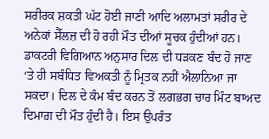ਸਰੀਰਕ ਸ਼ਕਤੀ ਘੱਟ ਹੋਈ ਜਾਣੀ ਆਦਿ ਅਲਾਮਤਾਂ ਸਰੀਰ ਦੇ ਅਨੇਕਾਂ ਸੈੱਲਜ਼ ਦੀ ਹੋ ਰਹੀ ਮੌਤ ਦੀਆਂ ਸੂਚਕ ਹੁੰਦੀਆਂ ਹਨ।
ਡਾਕਟਰੀ ਵਿਗਿਆਨ ਅਨੁਸਾਰ ਦਿਲ ਦੀ ਧੜਕਣ ਬੰਦ ਹੋ ਜਾਣ ‘ਤੇ ਹੀ ਸਬੰਧਿਤ ਵਿਅਕਤੀ ਨੂੰ ਮ੍ਰਿਤਕ ਨਹੀਂ ਐਲਾਨਿਆ ਜਾ ਸਕਦਾ। ਦਿਲ ਦੇ ਕੰਮ ਬੰਦ ਕਰਨ ਤੋਂ ਲਗਭਗ ਚਾਰ ਮਿੰਟ ਬਾਅਦ ਦਿਮਾਗ਼ ਦੀ ਮੌਤ ਹੁੰਦੀ ਹੈ। ਇਸ ਉਪਰੰਤ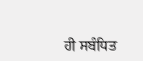ਹੀ ਸਬੰਧਿਤ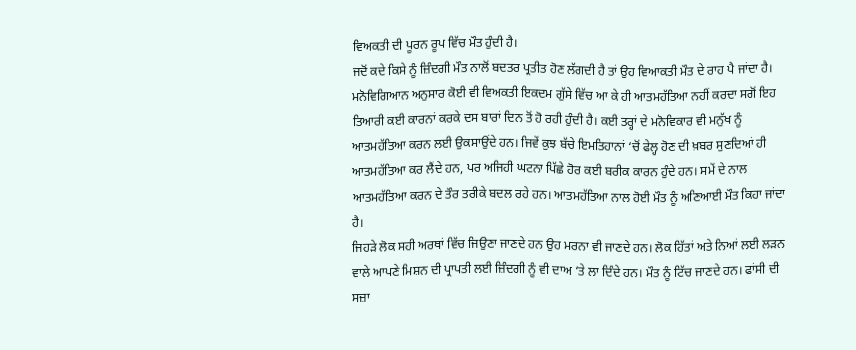ਵਿਅਕਤੀ ਦੀ ਪੂਰਨ ਰੂਪ ਵਿੱਚ ਮੌਤ ਹੁੰਦੀ ਹੈ।
ਜਦੋਂ ਕਦੇ ਕਿਸੇ ਨੂੰ ਜ਼ਿੰਦਗੀ ਮੌਤ ਨਾਲੋਂ ਬਦਤਰ ਪ੍ਰਤੀਤ ਹੋਣ ਲੱਗਦੀ ਹੈ ਤਾਂ ਉਹ ਵਿਆਕਤੀ ਮੌਤ ਦੇ ਰਾਹ ਪੈ ਜਾਂਦਾ ਹੈ। ਮਨੋਵਿਗਿਆਨ ਅਨੁਸਾਰ ਕੋਈ ਵੀ ਵਿਅਕਤੀ ਇਕਦਮ ਗੁੱਸੇ ਵਿੱਚ ਆ ਕੇ ਹੀ ਆਤਮਹੱਤਿਆ ਨਹੀਂ ਕਰਦਾ ਸਗੋਂ ਇਹ ਤਿਆਰੀ ਕਈ ਕਾਰਨਾਂ ਕਰਕੇ ਦਸ ਬਾਰਾਂ ਦਿਨ ਤੋਂ ਹੋ ਰਹੀ ਹੁੰਦੀ ਹੈ। ਕਈ ਤਰ੍ਹਾਂ ਦੇ ਮਨੋਵਿਕਾਰ ਵੀ ਮਨੁੱਖ ਨੂੰ ਆਤਮਹੱਤਿਆ ਕਰਨ ਲਈ ਉਕਸਾਉਂਦੇ ਹਨ। ਜਿਵੇਂ ਕੁਝ ਬੱਚੇ ਇਮਤਿਹਾਨਾਂ ‘ਚੋਂ ਫੇਲ੍ਹ ਹੋਣ ਦੀ ਖ਼ਬਰ ਸੁਣਦਿਆਂ ਹੀ ਆਤਮਹੱਤਿਆ ਕਰ ਲੈਂਦੇ ਹਨ, ਪਰ ਅਜਿਹੀ ਘਟਨਾ ਪਿੱਛੇ ਹੋਰ ਕਈ ਬਰੀਕ ਕਾਰਨ ਹੁੰਦੇ ਹਨ। ਸਮੇਂ ਦੇ ਨਾਲ ਆਤਮਹੱਤਿਆ ਕਰਨ ਦੇ ਤੌਰ ਤਰੀਕੇ ਬਦਲ ਰਹੇ ਹਨ। ਆਤਮਹੱਤਿਆ ਨਾਲ ਹੋਈ ਮੌਤ ਨੂੰ ਅਣਿਆਈ ਮੌਤ ਕਿਹਾ ਜਾਂਦਾ ਹੈ।
ਜਿਹੜੇ ਲੋਕ ਸਹੀ ਅਰਥਾਂ ਵਿੱਚ ਜਿਉਣਾ ਜਾਣਦੇ ਹਨ ਉਹ ਮਰਨਾ ਵੀ ਜਾਣਦੇ ਹਨ। ਲੋਕ ਹਿੱਤਾਂ ਅਤੇ ਨਿਆਂ ਲਈ ਲੜਨ ਵਾਲੇ ਆਪਣੇ ਮਿਸ਼ਨ ਦੀ ਪ੍ਰਾਪਤੀ ਲਈ ਜ਼ਿੰਦਗੀ ਨੂੰ ਵੀ ਦਾਅ ‘ਤੇ ਲਾ ਦਿੰਦੇ ਹਨ। ਮੌਤ ਨੂੰ ਟਿੱਚ ਜਾਣਦੇ ਹਨ। ਫਾਂਸੀ ਦੀ ਸਜ਼ਾ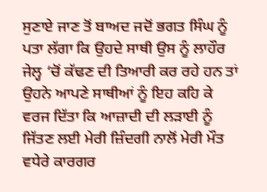ਸੁਣਾਏ ਜਾਣ ਤੋਂ ਬਾਅਦ ਜਦੋਂ ਭਗਤ ਸਿੰਘ ਨੂੰ ਪਤਾ ਲੱਗਾ ਕਿ ਉਹਦੇ ਸਾਥੀ ਉਸ ਨੂੰ ਲਾਹੌਰ ਜੇਲ੍ਹ ‘ਚੋਂ ਕੱਢਣ ਦੀ ਤਿਆਰੀ ਕਰ ਰਹੇ ਹਨ ਤਾਂ ਉਹਨੇ ਆਪਣੇ ਸਾਥੀਆਂ ਨੂੰ ਇਹ ਕਹਿ ਕੇ ਵਰਜ ਦਿੱਤਾ ਕਿ ਆਜ਼ਾਦੀ ਦੀ ਲੜਾਈ ਨੂੰ ਜਿੱਤਣ ਲਈ ਮੇਰੀ ਜ਼ਿੰਦਗੀ ਨਾਲੋਂ ਮੇਰੀ ਮੌਤ ਵਧੇਰੇ ਕਾਰਗਰ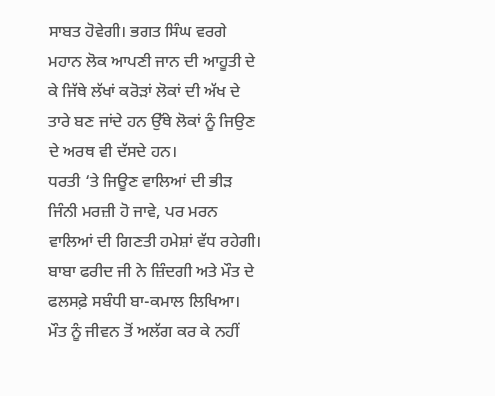ਸਾਬਤ ਹੋਵੇਗੀ। ਭਗਤ ਸਿੰਘ ਵਰਗੇ ਮਹਾਨ ਲੋਕ ਆਪਣੀ ਜਾਨ ਦੀ ਆਹੂਤੀ ਦੇ ਕੇ ਜਿੱਥੇ ਲੱਖਾਂ ਕਰੋੜਾਂ ਲੋਕਾਂ ਦੀ ਅੱਖ ਦੇ ਤਾਰੇ ਬਣ ਜਾਂਦੇ ਹਨ ਉੱਥੇ ਲੋਕਾਂ ਨੂੰ ਜਿਉਣ ਦੇ ਅਰਥ ਵੀ ਦੱਸਦੇ ਹਨ।
ਧਰਤੀ ‘ਤੇ ਜਿਊਣ ਵਾਲਿਆਂ ਦੀ ਭੀੜ ਜਿੰਨੀ ਮਰਜ਼ੀ ਹੋ ਜਾਵੇ, ਪਰ ਮਰਨ ਵਾਲਿਆਂ ਦੀ ਗਿਣਤੀ ਹਮੇਸ਼ਾਂ ਵੱਧ ਰਹੇਗੀ। ਬਾਬਾ ਫਰੀਦ ਜੀ ਨੇ ਜ਼ਿੰਦਗੀ ਅਤੇ ਮੌਤ ਦੇ ਫਲਸਫ਼ੇ ਸਬੰਧੀ ਬਾ-ਕਮਾਲ ਲਿਖਿਆ।
ਮੌਤ ਨੂੰ ਜੀਵਨ ਤੋਂ ਅਲੱਗ ਕਰ ਕੇ ਨਹੀਂ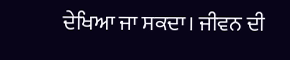ਦੇਖਿਆ ਜਾ ਸਕਦਾ। ਜੀਵਨ ਦੀ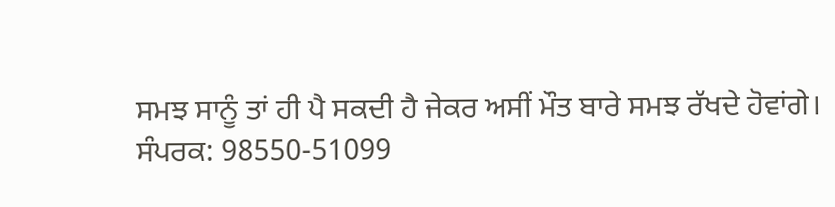ਸਮਝ ਸਾਨੂੰ ਤਾਂ ਹੀ ਪੈ ਸਕਦੀ ਹੈ ਜੇਕਰ ਅਸੀਂ ਮੌਤ ਬਾਰੇ ਸਮਝ ਰੱਖਦੇ ਹੋਵਾਂਗੇ।
ਸੰਪਰਕ: 98550-51099